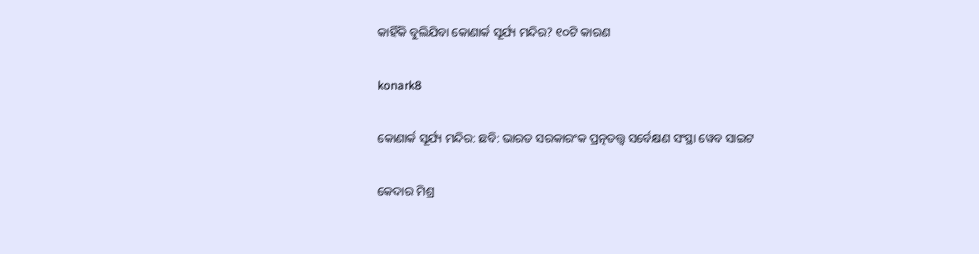କାହିଁକି ବୁଲିଯିବା କୋଣାର୍କ ସୂର୍ଯ୍ୟ ମନ୍ଦିର? ୧୦ଟି କାରଣ

konark8

କୋଣାର୍କ ସୂର୍ଯ୍ୟ ମନ୍ଦିର: ଛବି: ଭାରତ ସରକାରଂକ ପ୍ରତ୍ନତତ୍ତ୍ଵ ସର୍ବେକ୍ଷଣ ସଂସ୍ଥା ୱେବ ସାଇଟ

କେଦାର ମିଶ୍ର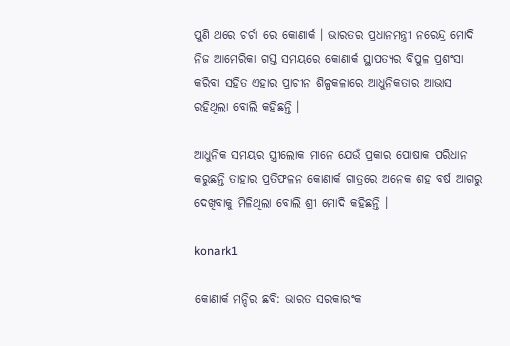ପୁଣି ଥରେ ଚର୍ଚା ରେ କୋଣାର୍କ । ଭାରତର ପ୍ରଧାନମନ୍ତ୍ରୀ ନରେନ୍ଦ୍ର ମୋଦି ନିଜ ଆମେରିକା ଗସ୍ତ ସମୟରେ କୋଣାର୍କ ସ୍ଥାପତ୍ୟର ବିପୁଳ ପ୍ରଶଂସା କରିବା ସହିତ ଏହାର ପ୍ରାଚୀନ ଶିଳ୍ପକଳାରେ ଆଧୁନିକତାର ଆଭାସ ରହିଥିଲା ବୋଲି କହିଛନ୍ତି ।

ଆଧୁନିକ ସମୟର ସ୍ତ୍ରୀଲୋକ ମାନେ ଯେଉଁ ପ୍ରକାର ପୋଷାକ ପରିଧାନ କରୁଛନ୍ତି ତାହାର ପ୍ରତିଫଳନ କୋଣାର୍କ ଗାତ୍ରରେ ଅନେକ ଶହ ବର୍ଷ ଆଗରୁ ଦେଖିବାକୁ ମିଳିଥିଲା ବୋଲି ଶ୍ରୀ ମୋଦି କହିଛନ୍ତି ।

konark1

କୋଣାର୍କ ମନ୍ଦିର ଛବି: ଭାରତ ସରକାରଂକ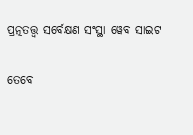ପ୍ରତ୍ନତତ୍ତ୍ଵ ସର୍ବେକ୍ଷଣ ସଂସ୍ଥା ୱେବ ସାଇଟ

ତେବେ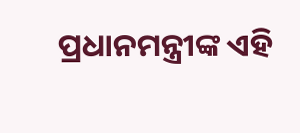ପ୍ରଧାନମନ୍ତ୍ରୀଙ୍କ ଏହି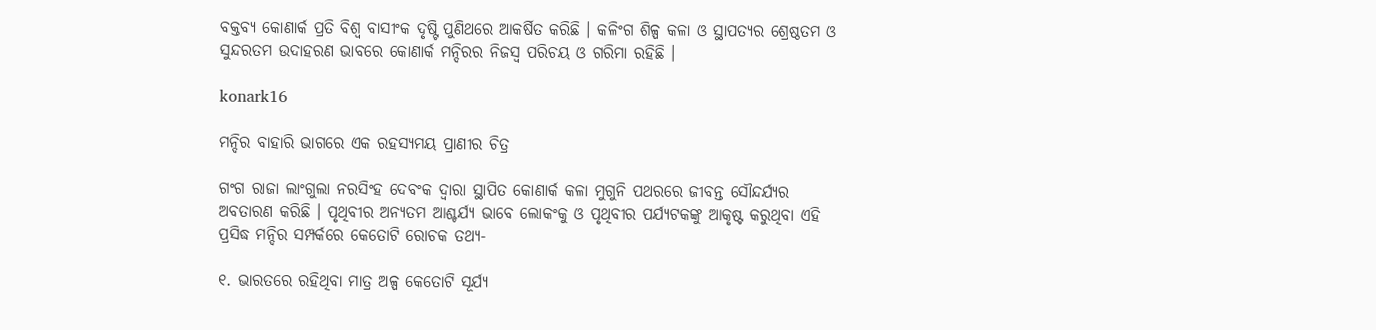ବକ୍ତବ୍ୟ କୋଣାର୍କ ପ୍ରତି ବିଶ୍ଵ ବାସୀଂକ ଦୃଷ୍ଟି ପୁଣିଥରେ ଆକର୍ଷିତ କରିଛି । କଳିଂଗ ଶିଳ୍ପ କଳା ଓ ସ୍ଥାପତ୍ୟର ଶ୍ରେଷ୍ଠତମ ଓ ସୁନ୍ଦରତମ ଉଦାହରଣ ଭାବରେ କୋଣାର୍କ ମନ୍ଦିରର ନିଜସ୍ଵ ପରିଚୟ ଓ ଗରିମା ରହିଛି ।

konark16

ମନ୍ଦିର ବାହାରି ଭାଗରେ ଏକ ରହସ୍ୟମୟ ପ୍ରାଣୀର ଚିତ୍ର

ଗଂଗ ରାଜା ଲାଂଗୁଲା ନରସିଂହ ଦେବଂକ ଦ୍ଵାରା ସ୍ଥାପିତ କୋଣାର୍କ କଳା ମୁଗୁନି ପଥରରେ ଜୀବନ୍ତ ସୌନ୍ଦର୍ଯ୍ୟର ଅବତାରଣ କରିଛି । ପୃଥିବୀର ଅନ୍ୟତମ ଆଶ୍ଚର୍ଯ୍ୟ ଭାବେ ଲୋକଂକୁ ଓ ପୃଥିବୀର ପର୍ଯ୍ୟଟକଙ୍କୁ ଆକୃଷ୍ଟ କରୁଥିବା ଏହି ପ୍ରସିଦ୍ଧ ମନ୍ଦିର ସମ୍ପର୍କରେ କେତୋଟି ରୋଚକ ତଥ୍ୟ-

୧. ଭାରତରେ ରହିଥିବା ମାତ୍ର ଅଳ୍ପ କେତୋଟି ସୂର୍ଯ୍ୟ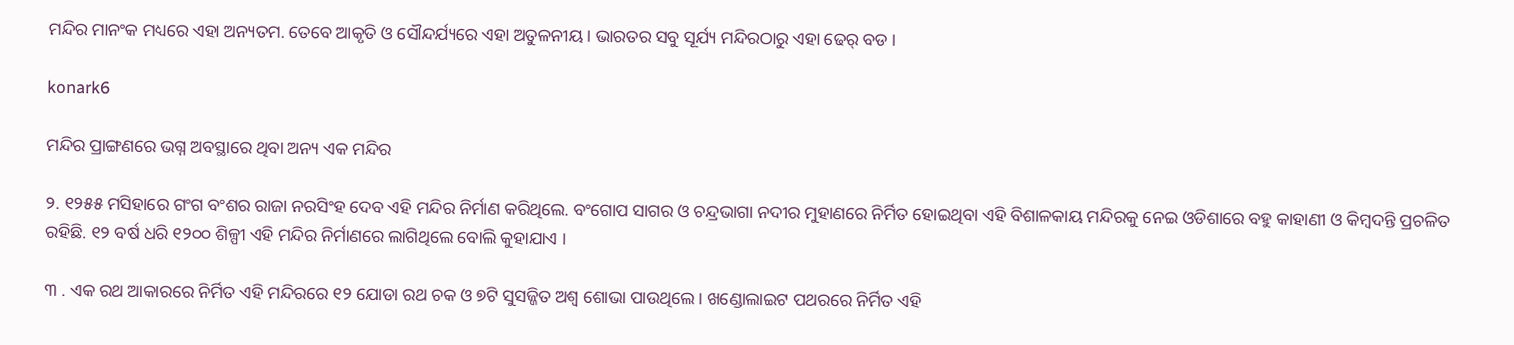ମନ୍ଦିର ମାନଂକ ମଧ୍ୟରେ ଏହା ଅନ୍ୟତମ. ତେବେ ଆକୃତି ଓ ସୌନ୍ଦର୍ଯ୍ୟରେ ଏହା ଅତୁଳନୀୟ । ଭାରତର ସବୁ ସୂର୍ଯ୍ୟ ମନ୍ଦିରଠାରୁ ଏହା ଢେର୍ ବଡ ।

konark6

ମନ୍ଦିର ପ୍ରାଙ୍ଗଣରେ ଭଗ୍ନ ଅବସ୍ଥାରେ ଥିବା ଅନ୍ୟ ଏକ ମନ୍ଦିର

୨. ୧୨୫୫ ମସିହାରେ ଗଂଗ ବଂଶର ରାଜା ନରସିଂହ ଦେବ ଏହି ମନ୍ଦିର ନିର୍ମାଣ କରିଥିଲେ. ବଂଗୋପ ସାଗର ଓ ଚନ୍ଦ୍ରଭାଗା ନଦୀର ମୁହାଣରେ ନିର୍ମିତ ହୋଇଥିବା ଏହି ବିଶାଳକାୟ ମନ୍ଦିରକୁ ନେଇ ଓଡିଶାରେ ବହୁ କାହାଣୀ ଓ କିମ୍ବଦନ୍ତି ପ୍ରଚଳିତ ରହିଛି. ୧୨ ବର୍ଷ ଧରି ୧୨୦୦ ଶିଳ୍ପୀ ଏହି ମନ୍ଦିର ନିର୍ମାଣରେ ଲାଗିଥିଲେ ବୋଲି କୁହାଯାଏ ।

୩ . ଏକ ରଥ ଆକାରରେ ନିର୍ମିତ ଏହି ମନ୍ଦିରରେ ୧୨ ଯୋଡା ରଥ ଚକ ଓ ୭ଟି ସୁସଜ୍ଜିତ ଅଶ୍ଵ ଶୋଭା ପାଉଥିଲେ । ଖଣ୍ଡୋଲାଇଟ ପଥରରେ ନିର୍ମିତ ଏହି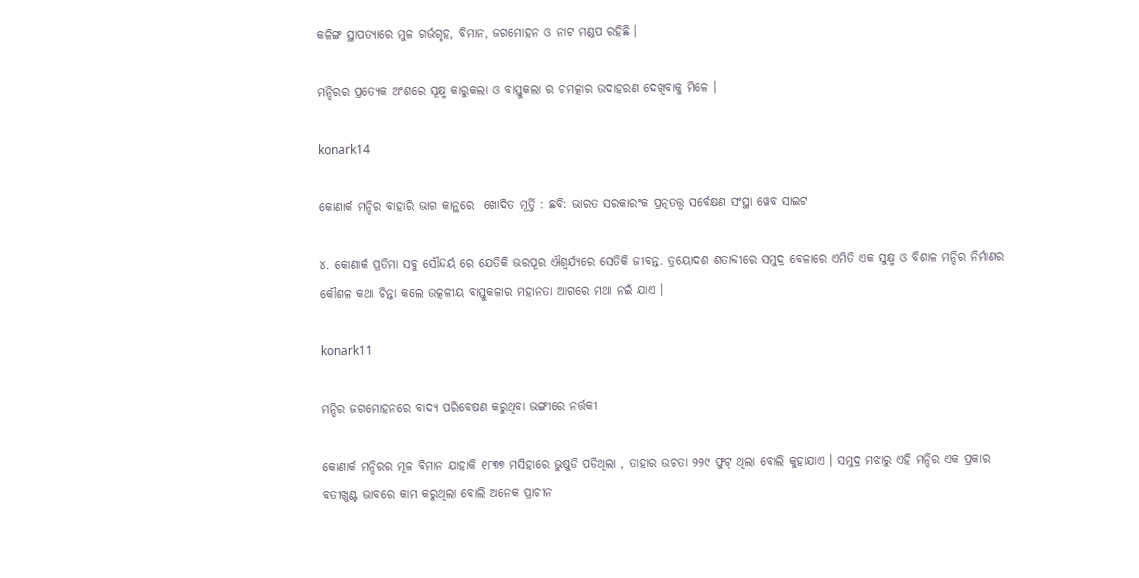କଳିଙ୍ଗ ସ୍ଥାପତ୍ୟାରେ ମୁଳ ଗର୍ଭଗୃହ, ବିମାନ, ଜଗମୋହନ ଓ ନାଟ ମଣ୍ଡପ ରହିଛି ।

ମନ୍ଦିରର ପ୍ରତ୍ୟେକ ଅଂଶରେ ସୂକ୍ଷ୍ମ କାରୁକଲା ଓ ବାସ୍ତୁକଲା ର ଚମତ୍କାର ଉଦାହରଣ ଦେଖିବାକୁ ମିଳେ ।

konark14

କୋଣାର୍କ ମନ୍ଦିର ବାହାରି ଭାଗ କାନ୍ଥରେ  ଖୋଦିତ ମୂର୍ତ୍ତି : ଛବି: ଭାରତ ସରକାରଂକ ପ୍ରତ୍ନତତ୍ତ୍ଵ ସର୍ବେକ୍ଷଣ ସଂସ୍ଥା ୱେବ ସାଇଟ

୪. କୋଣାର୍କ ପ୍ରତିମା ସବୁ ସୌନ୍ଦର୍ୟ ରେ ଯେତିକି ଭରପୂର ଐଶ୍ଵର୍ଯ୍ୟରେ ସେତିକି ଜୀବନ୍ତ. ତ୍ରୟୋଦଶ ଶତାବ୍ଦୀରେ ସମୁଦ୍ର ବେଳାରେ ଏମିତି ଏକ ସୁକ୍ଷ୍ମ ଓ ବିଶାଳ ମନ୍ଦିର ନିର୍ମାଣର କୌଶଳ କଥା ଚିନ୍ତା କଲେ ଉତ୍କଳୀୟ ବାସ୍ତୁକଳାର ମହାନତା ଆଗରେ ମଥା ନଇଁ ଯାଏ ।

konark11

ମନ୍ଦିର ଜଗମୋହନରେ ବାଦ୍ୟ ପରିବେଷଣ କରୁଥିବା ଭଙ୍ଗୀରେ ନର୍ତ୍ତକୀ

କୋଣାର୍କ ମନ୍ଦିରର ମୂଳ ବିମାନ ଯାହାକି ୧୮୩୭ ମସିହାରେ ଭୁଷୁଡି ପଡିଥିଲା , ତାହାର ଉଚତା ୨୨୯ ଫୁଟ୍ ଥିଲା ବୋଲି କୁହାଯାଏ । ସମୁଦ୍ର ମଝାରୁ ଏହି ମନ୍ଦିର ଏକ ପ୍ରକାର ବତୀଖୁଣ୍ଟ ଭାବରେ କାମ କରୁଥିଲା ବୋଲି ଅନେକ ପ୍ରାଚୀନ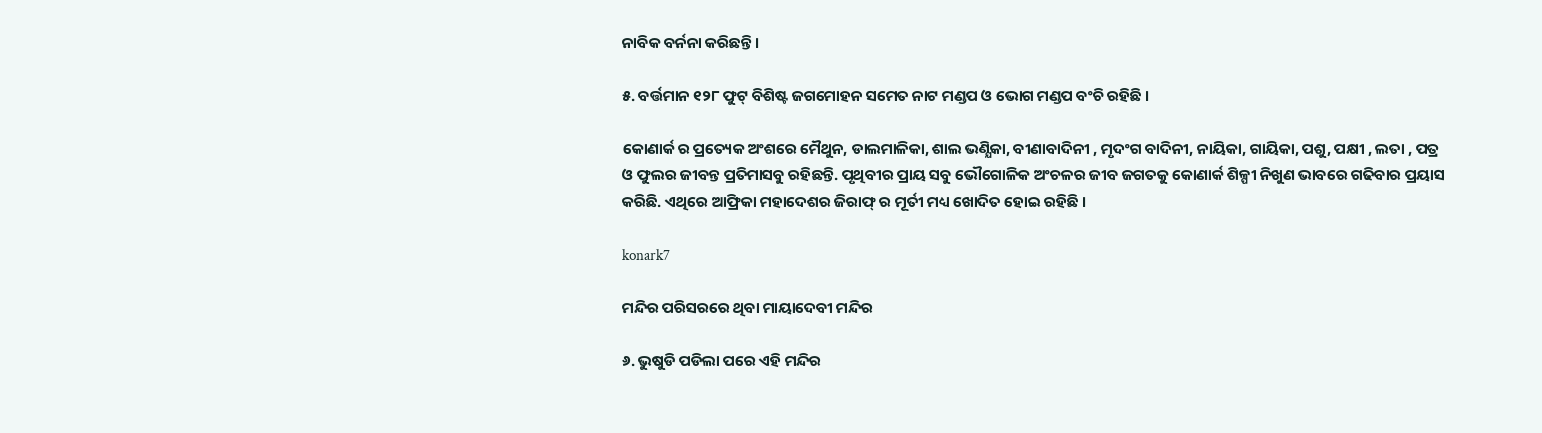ନାବିକ ବର୍ନନା କରିଛନ୍ତି ।

୫. ବର୍ତ୍ତମାନ ୧୨୮ ଫୁଟ୍ ବିଶିଷ୍ଟ ଜଗମୋହନ ସମେତ ନାଟ ମଣ୍ଡପ ଓ ଭୋଗ ମଣ୍ଡପ ବଂଚି ରହିଛି ।

କୋଣାର୍କ ର ପ୍ରତ୍ୟେକ ଅଂଶରେ ମୈଥୁନ, ଡାଲମାଳିକା, ଶାଲ ଭଣ୍ଯିକା, ବୀଣାବାଦିନୀ , ମୃଦଂଗ ବାଦିନୀ, ନାୟିକା, ଗାୟିକା, ପଶୁ, ପକ୍ଷୀ , ଲତା , ପତ୍ର ଓ ଫୁଲର ଜୀବନ୍ତ ପ୍ରତିମାସବୁ ରହିଛନ୍ତି. ପୃଥିବୀର ପ୍ରାୟ ସବୁ ଭୌଗୋଳିକ ଅଂଚଳର ଜୀବ ଜଗତକୁ କୋଣାର୍କ ଶିଳ୍ପୀ ନିଖୁଣ ଭାବରେ ଗଢିବାର ପ୍ରୟାସ କରିଛି. ଏଥିରେ ଆଫ୍ରିକା ମହାଦେଶର ଜିରାଫ୍ ର ମୂର୍ତୀ ମଧ୍ୟ ଖୋଦିତ ହୋଇ ରହିଛି ।

konark7

ମନ୍ଦିର ପରିସରରେ ଥିବା ମାୟାଦେବୀ ମନ୍ଦିର

୬. ଭୁଷୁଡି ପଡିଲା ପରେ ଏହି ମନ୍ଦିର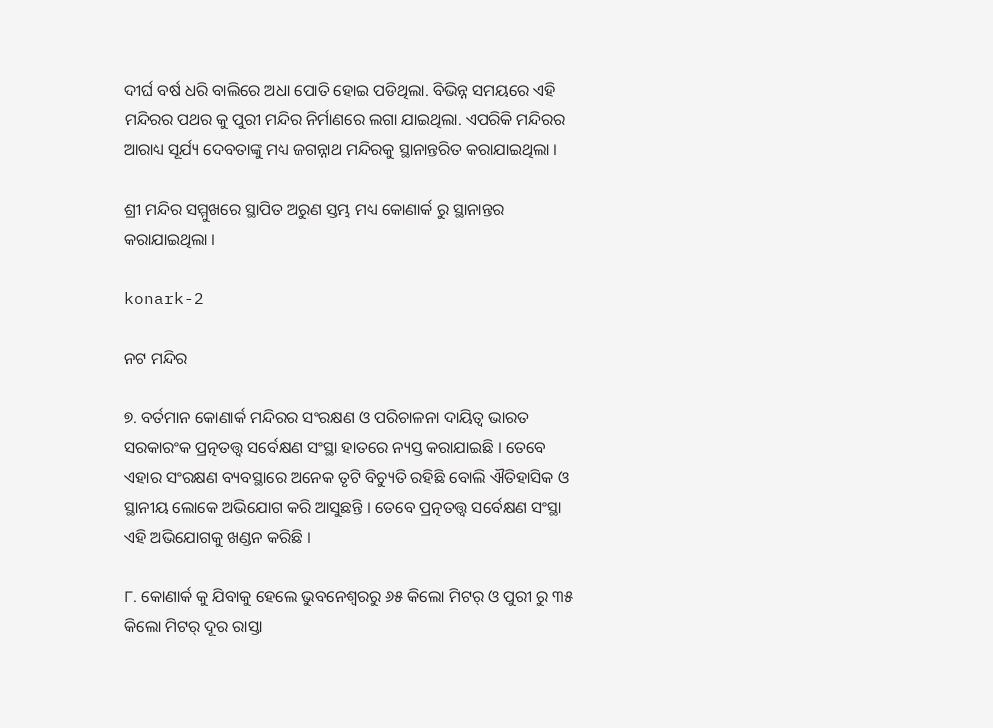ଦୀର୍ଘ ବର୍ଷ ଧରି ବାଲିରେ ଅଧା ପୋତି ହୋଇ ପଡିଥିଲା. ବିଭିନ୍ନ ସମୟରେ ଏହି ମନ୍ଦିରର ପଥର କୁ ପୁରୀ ମନ୍ଦିର ନିର୍ମାଣରେ ଲଗା ଯାଇଥିଲା. ଏପରିକି ମନ୍ଦିରର ଆରାଧ୍ୟ ସୂର୍ଯ୍ୟ ଦେବତାଙ୍କୁ ମଧ୍ୟ ଜଗନ୍ନାଥ ମନ୍ଦିରକୁ ସ୍ଥାନାନ୍ତରିତ କରାଯାଇଥିଲା ।

ଶ୍ରୀ ମନ୍ଦିର ସମ୍ମୁଖରେ ସ୍ଥାପିତ ଅରୁଣ ସ୍ତମ୍ଭ ମଧ୍ୟ କୋଣାର୍କ ରୁ ସ୍ଥାନାନ୍ତର କରାଯାଇଥିଲା ।

konark-2

ନଟ ମନ୍ଦିର

୭. ବର୍ତମାନ କୋଣାର୍କ ମନ୍ଦିରର ସଂରକ୍ଷଣ ଓ ପରିଚାଳନା ଦାୟିତ୍ଵ ଭାରତ ସରକାରଂକ ପ୍ରତ୍ନତତ୍ତ୍ଵ ସର୍ବେକ୍ଷଣ ସଂସ୍ଥା ହାତରେ ନ୍ୟସ୍ତ କରାଯାଇଛି । ତେବେ ଏହାର ସଂରକ୍ଷଣ ବ୍ୟବସ୍ଥାରେ ଅନେକ ତୃଟି ବିଚ୍ୟୁତି ରହିଛି ବୋଲି ଐତିହାସିକ ଓ ସ୍ଥାନୀୟ ଲୋକେ ଅଭିଯୋଗ କରି ଆସୁଛନ୍ତି । ତେବେ ପ୍ରତ୍ନତତ୍ତ୍ଵ ସର୍ବେକ୍ଷଣ ସଂସ୍ଥା ଏହି ଅଭିଯୋଗକୁ ଖଣ୍ଡନ କରିଛି ।

୮. କୋଣାର୍କ କୁ ଯିବାକୁ ହେଲେ ଭୁବନେଶ୍ଵରରୁ ୬୫ କିଲୋ ମିଟର୍ ଓ ପୁରୀ ରୁ ୩୫ କିଲୋ ମିଟର୍ ଦୂର ରାସ୍ତା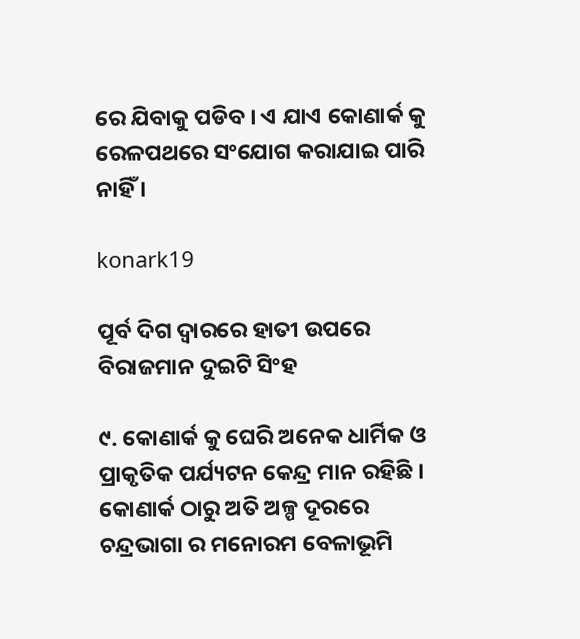ରେ ଯିବାକୁ ପଡିବ । ଏ ଯାଏ କୋଣାର୍କ କୁ ରେଳପଥରେ ସଂଯୋଗ କରାଯାଇ ପାରି ନାହିଁ ।

konark19

ପୂର୍ବ ଦିଗ ଦ୍ଵାରରେ ହାତୀ ଉପରେ ବିରାଜମାନ ଦୁଇଟି ସିଂହ

୯. କୋଣାର୍କ କୁ ଘେରି ଅନେକ ଧାର୍ମିକ ଓ ପ୍ରାକୃତିକ ପର୍ଯ୍ୟଟନ କେନ୍ଦ୍ର ମାନ ରହିଛି । କୋଣାର୍କ ଠାରୁ ଅତି ଅଳ୍ପ ଦୂରରେ ଚନ୍ଦ୍ରଭାଗା ର ମନୋରମ ବେଳାଭୂମି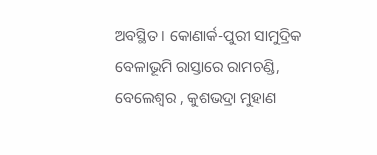ଅବସ୍ଥିତ । କୋଣାର୍କ-ପୁରୀ ସାମୁଦ୍ରିକ ବେଳାଭୂମି ରାସ୍ତାରେ ରାମଚଣ୍ଡି, ବେଲେଶ୍ବର , କୁଶଭଦ୍ରା ମୁହାଣ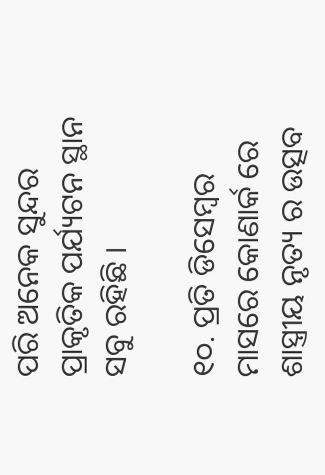ପରି ଅନେକ ସୁନ୍ଦର ପ୍ରାକୃତିକ ପର୍ଯ୍ୟଟନ ସ୍ଥାନ ସବୁ ରହିଛି ।

୧୦. ପ୍ରତି ଡିସେମ୍ବର ମାସରେ କୋଣାର୍କ ରେ ଶାସ୍ତ୍ରୀୟ ନୃତ୍ୟ ର ଉତ୍ସବ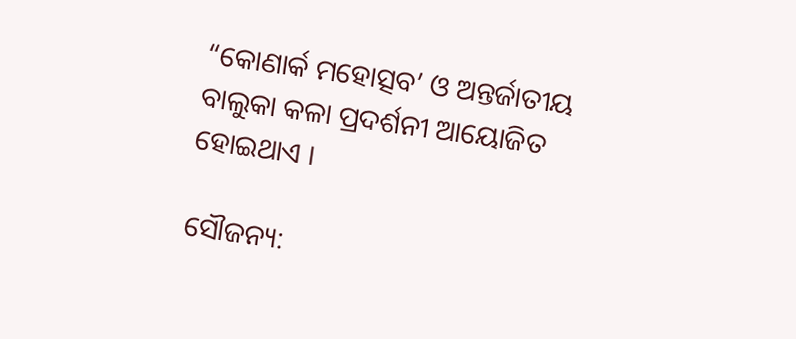“କୋଣାର୍କ ମହୋତ୍ସବ’ ଓ ଅନ୍ତର୍ଜାତୀୟ ବାଲୁକା କଳା ପ୍ରଦର୍ଶନୀ ଆୟୋଜିତ ହୋଇଥାଏ ।

ସୌଜନ୍ୟ: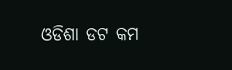ଓଡିଶା ଡଟ କମ